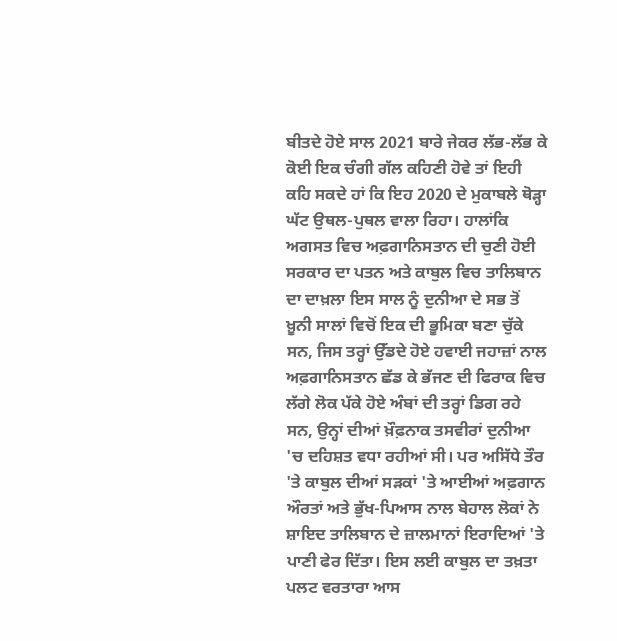ਬੀਤਦੇ ਹੋਏ ਸਾਲ 2021 ਬਾਰੇ ਜੇਕਰ ਲੱਭ-ਲੱਭ ਕੇ ਕੋਈ ਇਕ ਚੰਗੀ ਗੱਲ ਕਹਿਣੀ ਹੋਵੇ ਤਾਂ ਇਹੀ ਕਹਿ ਸਕਦੇ ਹਾਂ ਕਿ ਇਹ 2020 ਦੇ ਮੁਕਾਬਲੇ ਥੋੜ੍ਹਾ ਘੱਟ ਉਥਲ-ਪੁਥਲ ਵਾਲਾ ਰਿਹਾ। ਹਾਲਾਂਕਿ ਅਗਸਤ ਵਿਚ ਅਫ਼ਗਾਨਿਸਤਾਨ ਦੀ ਚੁਣੀ ਹੋਈ ਸਰਕਾਰ ਦਾ ਪਤਨ ਅਤੇ ਕਾਬੁਲ ਵਿਚ ਤਾਲਿਬਾਨ ਦਾ ਦਾਖ਼ਲਾ ਇਸ ਸਾਲ ਨੂੰ ਦੁਨੀਆ ਦੇ ਸਭ ਤੋਂ ਖ਼ੂਨੀ ਸਾਲਾਂ ਵਿਚੋਂ ਇਕ ਦੀ ਭੂਮਿਕਾ ਬਣਾ ਚੁੱਕੇ ਸਨ, ਜਿਸ ਤਰ੍ਹਾਂ ਉੱਡਦੇ ਹੋਏ ਹਵਾਈ ਜਹਾਜ਼ਾਂ ਨਾਲ ਅਫ਼ਗਾਨਿਸਤਾਨ ਛੱਡ ਕੇ ਭੱਜਣ ਦੀ ਫਿਰਾਕ ਵਿਚ ਲੱਗੇ ਲੋਕ ਪੱਕੇ ਹੋਏ ਅੰਬਾਂ ਦੀ ਤਰ੍ਹਾਂ ਡਿਗ ਰਹੇ ਸਨ, ਉਨ੍ਹਾਂ ਦੀਆਂ ਖ਼ੌਫ਼ਨਾਕ ਤਸਵੀਰਾਂ ਦੁਨੀਆ 'ਚ ਦਹਿਸ਼ਤ ਵਧਾ ਰਹੀਆਂ ਸੀ। ਪਰ ਅਸਿੱਧੇ ਤੌਰ 'ਤੇ ਕਾਬੁਲ ਦੀਆਂ ਸੜਕਾਂ 'ਤੇ ਆਈਆਂ ਅਫ਼ਗਾਨ ਔਰਤਾਂ ਅਤੇ ਭੁੱਖ-ਪਿਆਸ ਨਾਲ ਬੇਹਾਲ ਲੋਕਾਂ ਨੇ ਸ਼ਾਇਦ ਤਾਲਿਬਾਨ ਦੇ ਜ਼ਾਲਮਾਨਾਂ ਇਰਾਦਿਆਂ 'ਤੇ ਪਾਣੀ ਫੇਰ ਦਿੱਤਾ। ਇਸ ਲਈ ਕਾਬੁਲ ਦਾ ਤਖ਼ਤਾ ਪਲਟ ਵਰਤਾਰਾ ਆਸ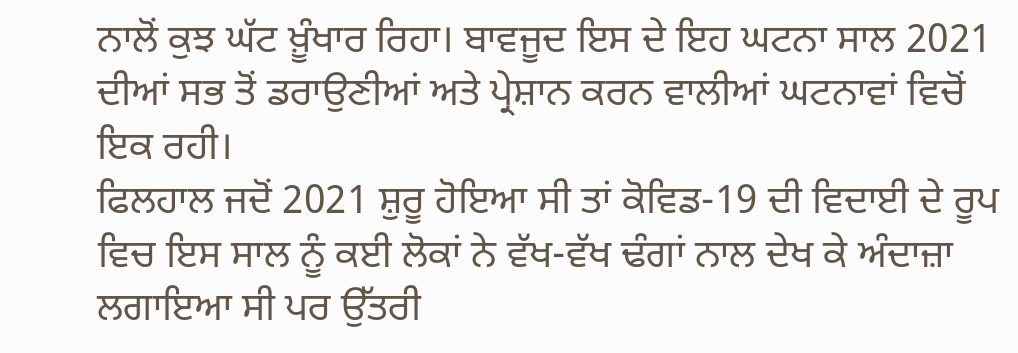ਨਾਲੋਂ ਕੁਝ ਘੱਟ ਖ਼ੂੰਖਾਰ ਰਿਹਾ। ਬਾਵਜੂਦ ਇਸ ਦੇ ਇਹ ਘਟਨਾ ਸਾਲ 2021 ਦੀਆਂ ਸਭ ਤੋਂ ਡਰਾਉਣੀਆਂ ਅਤੇ ਪ੍ਰੇਸ਼ਾਨ ਕਰਨ ਵਾਲੀਆਂ ਘਟਨਾਵਾਂ ਵਿਚੋਂ ਇਕ ਰਹੀ।
ਫਿਲਹਾਲ ਜਦੋਂ 2021 ਸ਼ੁਰੂ ਹੋਇਆ ਸੀ ਤਾਂ ਕੋਵਿਡ-19 ਦੀ ਵਿਦਾਈ ਦੇ ਰੂਪ ਵਿਚ ਇਸ ਸਾਲ ਨੂੰ ਕਈ ਲੋਕਾਂ ਨੇ ਵੱਖ-ਵੱਖ ਢੰਗਾਂ ਨਾਲ ਦੇਖ ਕੇ ਅੰਦਾਜ਼ਾ ਲਗਾਇਆ ਸੀ ਪਰ ਉੱਤਰੀ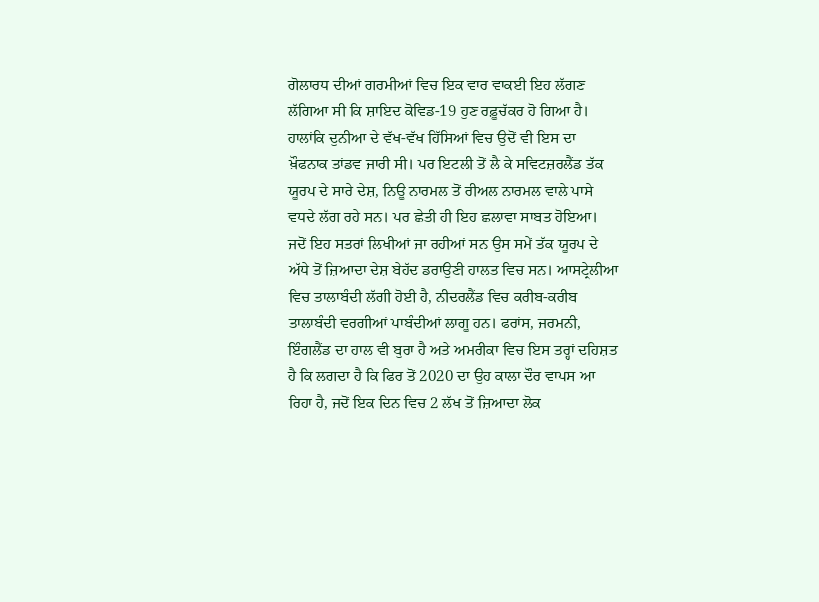ਗੋਲਾਰਧ ਦੀਆਂ ਗਰਮੀਆਂ ਵਿਚ ਇਕ ਵਾਰ ਵਾਕਈ ਇਹ ਲੱਗਣ ਲੱਗਿਆ ਸੀ ਕਿ ਸ਼ਾਇਦ ਕੋਵਿਡ-19 ਹੁਣ ਰਫ਼ੂਚੱਕਰ ਹੋ ਗਿਆ ਹੈ। ਹਾਲਾਂਕਿ ਦੁਨੀਆ ਦੇ ਵੱਖ-ਵੱਖ ਹਿੱਸਿਆਂ ਵਿਚ ਉਦੋਂ ਵੀ ਇਸ ਦਾ ਖ਼ੌਫਨਾਕ ਤਾਂਡਵ ਜਾਰੀ ਸੀ। ਪਰ ਇਟਲੀ ਤੋਂ ਲੈ ਕੇ ਸਵਿਟਜ਼ਰਲੈਂਡ ਤੱਕ ਯੂਰਪ ਦੇ ਸਾਰੇ ਦੇਸ਼, ਨਿਊ ਨਾਰਮਲ ਤੋਂ ਰੀਅਲ ਨਾਰਮਲ ਵਾਲੇ ਪਾਸੇ ਵਧਦੇ ਲੱਗ ਰਹੇ ਸਨ। ਪਰ ਛੇਤੀ ਹੀ ਇਹ ਛਲਾਵਾ ਸਾਬਤ ਹੋਇਆ। ਜਦੋਂ ਇਹ ਸਤਰਾਂ ਲਿਖੀਆਂ ਜਾ ਰਹੀਆਂ ਸਨ ਉਸ ਸਮੇਂ ਤੱਕ ਯੂਰਪ ਦੇ ਅੱਧੇ ਤੋਂ ਜ਼ਿਆਦਾ ਦੇਸ਼ ਬੇਹੱਦ ਡਰਾਉਣੀ ਹਾਲਤ ਵਿਚ ਸਨ। ਆਸਟ੍ਰੇਲੀਆ ਵਿਚ ਤਾਲਾਬੰਦੀ ਲੱਗੀ ਹੋਈ ਹੈ, ਨੀਦਰਲੈਂਡ ਵਿਚ ਕਰੀਬ-ਕਰੀਬ ਤਾਲਾਬੰਦੀ ਵਰਗੀਆਂ ਪਾਬੰਦੀਆਂ ਲਾਗੂ ਹਨ। ਫਰਾਂਸ, ਜਰਮਨੀ, ਇੰਗਲੈਂਡ ਦਾ ਹਾਲ ਵੀ ਬੁਰਾ ਹੈ ਅਤੇ ਅਮਰੀਕਾ ਵਿਚ ਇਸ ਤਰ੍ਹਾਂ ਦਹਿਸ਼ਤ ਹੈ ਕਿ ਲਗਦਾ ਹੈ ਕਿ ਫਿਰ ਤੋਂ 2020 ਦਾ ਉਹ ਕਾਲਾ ਦੌਰ ਵਾਪਸ ਆ ਰਿਹਾ ਹੈ, ਜਦੋਂ ਇਕ ਦਿਨ ਵਿਚ 2 ਲੱਖ ਤੋਂ ਜ਼ਿਆਦਾ ਲੋਕ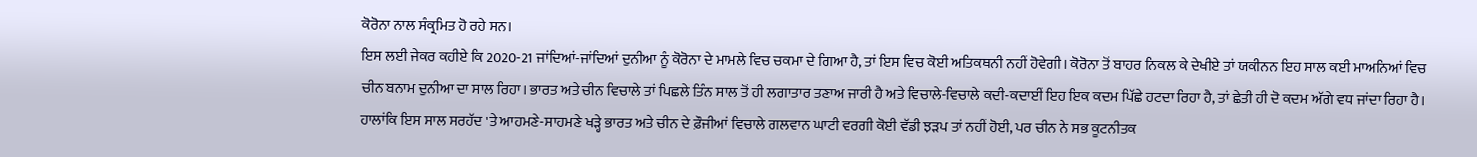ਕੋਰੋਨਾ ਨਾਲ ਸੰਕ੍ਰਮਿਤ ਹੋ ਰਹੇ ਸਨ।
ਇਸ ਲਈ ਜੇਕਰ ਕਹੀਏ ਕਿ 2020-21 ਜਾਂਦਿਆਂ-ਜਾਂਦਿਆਂ ਦੁਨੀਆ ਨੂੰ ਕੋਰੋਨਾ ਦੇ ਮਾਮਲੇ ਵਿਚ ਚਕਮਾ ਦੇ ਗਿਆ ਹੈ, ਤਾਂ ਇਸ ਵਿਚ ਕੋਈ ਅਤਿਕਥਨੀ ਨਹੀਂ ਹੋਵੇਗੀ। ਕੋਰੋਨਾ ਤੋਂ ਬਾਹਰ ਨਿਕਲ ਕੇ ਦੇਖੀਏ ਤਾਂ ਯਕੀਨਨ ਇਹ ਸਾਲ ਕਈ ਮਾਅਨਿਆਂ ਵਿਚ ਚੀਨ ਬਨਾਮ ਦੁਨੀਆ ਦਾ ਸਾਲ ਰਿਹਾ। ਭਾਰਤ ਅਤੇ ਚੀਨ ਵਿਚਾਲੇ ਤਾਂ ਪਿਛਲੇ ਤਿੰਨ ਸਾਲ ਤੋਂ ਹੀ ਲਗਾਤਾਰ ਤਣਾਅ ਜਾਰੀ ਹੈ ਅਤੇ ਵਿਚਾਲੇ-ਵਿਚਾਲੇ ਕਦੀ-ਕਦਾਈਂ ਇਹ ਇਕ ਕਦਮ ਪਿੱਛੇ ਹਟਦਾ ਰਿਹਾ ਹੈ, ਤਾਂ ਛੇਤੀ ਹੀ ਦੋ ਕਦਮ ਅੱਗੇ ਵਧ ਜਾਂਦਾ ਰਿਹਾ ਹੈ। ਹਾਲਾਂਕਿ ਇਸ ਸਾਲ ਸਰਹੱਦ 'ਤੇ ਆਹਮਣੇ-ਸਾਹਮਣੇ ਖੜ੍ਹੇ ਭਾਰਤ ਅਤੇ ਚੀਨ ਦੇ ਫ਼ੌਜੀਆਂ ਵਿਚਾਲੇ ਗਲਵਾਨ ਘਾਟੀ ਵਰਗੀ ਕੋਈ ਵੱਡੀ ਝੜਪ ਤਾਂ ਨਹੀਂ ਹੋਈ, ਪਰ ਚੀਨ ਨੇ ਸਭ ਕੂਟਨੀਤਕ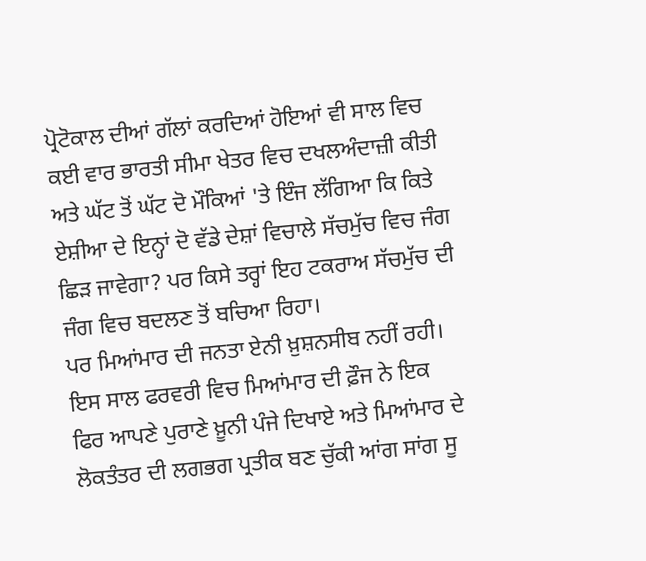ਪ੍ਰੋਟੋਕਾਲ ਦੀਆਂ ਗੱਲਾਂ ਕਰਦਿਆਂ ਹੋਇਆਂ ਵੀ ਸਾਲ ਵਿਚ ਕਈ ਵਾਰ ਭਾਰਤੀ ਸੀਮਾ ਖੇਤਰ ਵਿਚ ਦਖਲਅੰਦਾਜ਼ੀ ਕੀਤੀ ਅਤੇ ਘੱਟ ਤੋਂ ਘੱਟ ਦੋ ਮੌਕਿਆਂ 'ਤੇ ਇੰਜ ਲੱਗਿਆ ਕਿ ਕਿਤੇ ਏਸ਼ੀਆ ਦੇ ਇਨ੍ਹਾਂ ਦੋ ਵੱਡੇ ਦੇਸ਼ਾਂ ਵਿਚਾਲੇ ਸੱਚਮੁੱਚ ਵਿਚ ਜੰਗ ਛਿੜ ਜਾਵੇਗਾ? ਪਰ ਕਿਸੇ ਤਰ੍ਹਾਂ ਇਹ ਟਕਰਾਅ ਸੱਚਮੁੱਚ ਦੀ ਜੰਗ ਵਿਚ ਬਦਲਣ ਤੋਂ ਬਚਿਆ ਰਿਹਾ।
ਪਰ ਮਿਆਂਮਾਰ ਦੀ ਜਨਤਾ ਏਨੀ ਖ਼ੁਸ਼ਨਸੀਬ ਨਹੀਂ ਰਹੀ। ਇਸ ਸਾਲ ਫਰਵਰੀ ਵਿਚ ਮਿਆਂਮਾਰ ਦੀ ਫ਼ੌਜ ਨੇ ਇਕ ਫਿਰ ਆਪਣੇ ਪੁਰਾਣੇ ਖ਼ੂਨੀ ਪੰਜੇ ਦਿਖਾਏ ਅਤੇ ਮਿਆਂਮਾਰ ਦੇ ਲੋਕਤੰਤਰ ਦੀ ਲਗਭਗ ਪ੍ਰਤੀਕ ਬਣ ਚੁੱਕੀ ਆਂਗ ਸਾਂਗ ਸੂ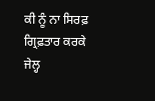ਕੀ ਨੂੰ ਨਾ ਸਿਰਫ਼ ਗ੍ਰਿਫ਼ਤਾਰ ਕਰਕੇ ਜੇਲ੍ਹ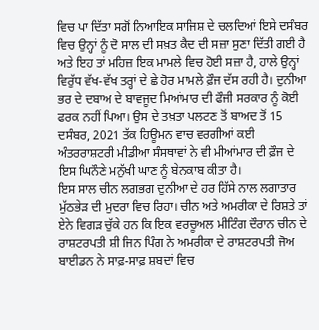ਵਿਚ ਪਾ ਦਿੱਤਾ ਸਗੋਂ ਨਿਆਇਕ ਸਾਜਿਸ਼ ਦੇ ਚਲਦਿਆਂ ਇਸੇ ਦਸੰਬਰ ਵਿਚ ਉਨ੍ਹਾਂ ਨੂੰ ਦੋ ਸਾਲ ਦੀ ਸਖ਼ਤ ਕੈਦ ਦੀ ਸਜ਼ਾ ਸੁਣਾ ਦਿੱਤੀ ਗਈ ਹੈ ਅਤੇ ਇਹ ਤਾਂ ਮਹਿਜ਼ ਇਕ ਮਾਮਲੇ ਵਿਚ ਹੋਈ ਸਜ਼ਾ ਹੈ, ਹਾਲੇ ਉਨ੍ਹਾਂ ਵਿਰੁੱਧ ਵੱਖ-ਵੱਖ ਤਰ੍ਹਾਂ ਦੇ ਛੇ ਹੋਰ ਮਾਮਲੇ ਫ਼ੌਜ ਦੱਸ ਰਹੀ ਹੈ। ਦੁਨੀਆ ਭਰ ਦੇ ਦਬਾਅ ਦੇ ਬਾਵਜੂਦ ਮਿਆਂਮਾਰ ਦੀ ਫੌਜੀ ਸਰਕਾਰ ਨੂੰ ਕੋਈ ਫਰਕ ਨਹੀਂ ਪਿਆ। ਉਸ ਦੇ ਤਖ਼ਤਾ ਪਲਟਣ ਤੋਂ ਬਾਅਦ ਤੋਂ 15 ਦਸੰਬਰ, 2021 ਤੱਕ ਹਿਊਮਨ ਵਾਚ ਵਰਗੀਆਂ ਕਈ ਅੰਤਰਰਾਸ਼ਟਰੀ ਮੀਡੀਆ ਸੰਸਥਾਵਾਂ ਨੇ ਵੀ ਮੀਆਂਮਾਰ ਦੀ ਫ਼ੌਜ ਦੇ ਇਸ ਘਿਨੌਣੇ ਮਨੁੱਖੀ ਘਾਣ ਨੂੰ ਬੇਨਕਾਬ ਕੀਤਾ ਹੈ।
ਇਸ ਸਾਲ ਚੀਨ ਲਗਭਗ ਦੁਨੀਆ ਦੇ ਹਰ ਹਿੱਸੇ ਨਾਲ ਲਗਾਤਾਰ ਮੁੱਠਭੇੜ ਦੀ ਮੁਦਰਾ ਵਿਚ ਰਿਹਾ। ਚੀਨ ਅਤੇ ਅਮਰੀਕਾ ਦੇ ਰਿਸ਼ਤੇ ਤਾਂ ਏਨੇ ਵਿਗੜ ਚੁੱਕੇ ਹਨ ਕਿ ਇਕ ਵਰਚੂਅਲ ਮੀਟਿੰਗ ਦੌਰਾਨ ਚੀਨ ਦੇ ਰਾਸ਼ਟਰਪਤੀ ਸ਼ੀ ਜਿਨ ਪਿੰਗ ਨੇ ਅਮਰੀਕਾ ਦੇ ਰਾਸ਼ਟਰਪਤੀ ਜੋਅ ਬਾਈਡਨ ਨੇ ਸਾਫ਼-ਸਾਫ਼ ਸ਼ਬਦਾਂ ਵਿਚ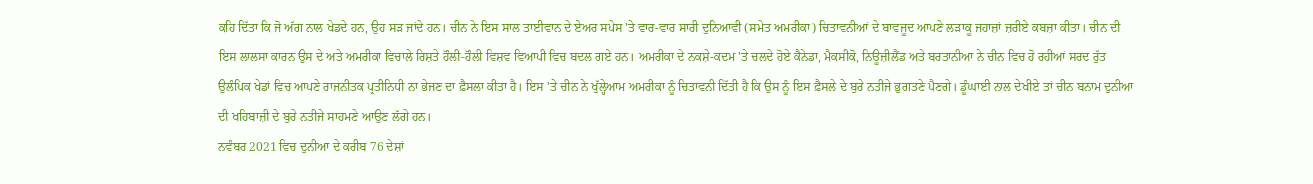ਕਹਿ ਦਿੱਤਾ ਕਿ ਜੋ ਅੱਗ ਨਾਲ ਖੇਡਦੇ ਹਨ, ਉਹ ਸੜ ਜਾਂਦੇ ਹਨ। ਚੀਨ ਨੇ ਇਸ ਸਾਲ ਤਾਈਵਾਨ ਦੇ ਏਅਰ ਸਪੇਸ 'ਤੇ ਵਾਰ-ਵਾਰ ਸਾਰੀ ਦੁਨਿਆਵੀ (ਸਮੇਤ ਅਮਰੀਕਾ) ਚਿਤਾਵਨੀਆਂ ਦੇ ਬਾਵਜੂਦ ਆਪਣੇ ਲੜਾਕੂ ਜਹਾਜ਼ਾਂ ਜ਼ਰੀਏ ਕਬਜ਼ਾ ਕੀਤਾ। ਚੀਨ ਦੀ ਇਸ ਲਾਲਸਾ ਕਾਰਨ ਉਸ ਦੇ ਅਤੇ ਅਮਰੀਕਾ ਵਿਚਾਲੇ ਰਿਸ਼ਤੇ ਹੌਲੀ-ਹੌਲੀ ਵਿਸ਼ਵ ਵਿਆਪੀ ਵਿਚ ਬਦਲ ਗਏ ਹਨ। ਅਮਰੀਕਾ ਦੇ ਨਕਸ਼ੇ-ਕਦਮ 'ਤੇ ਚਲਦੇ ਹੋਏ ਕੈਨੇਡਾ, ਮੈਕਸੀਕੋ, ਨਿਊਜ਼ੀਲੈਂਡ ਅਤੇ ਬਰਤਾਨੀਆ ਨੇ ਚੀਨ ਵਿਚ ਹੋ ਰਹੀਆਂ ਸਰਦ ਰੁੱਤ ਉਲੰਪਿਕ ਖੇਡਾਂ ਵਿਚ ਆਪਣੇ ਰਾਜਨੀਤਕ ਪ੍ਰਤੀਨਿਧੀ ਨਾ ਭੇਜਣ ਦਾ ਫ਼ੈਸਲਾ ਕੀਤਾ ਹੈ। ਇਸ 'ਤੇ ਚੀਨ ਨੇ ਖੁੱਲ੍ਹੇਆਮ ਅਮਰੀਕਾ ਨੂੰ ਚਿਤਾਵਨੀ ਦਿੱਤੀ ਹੈ ਕਿ ਉਸ ਨੂੰ ਇਸ ਫ਼ੈਸਲੇ ਦੇ ਬੁਰੇ ਨਤੀਜੇ ਭੁਗਤਣੇ ਪੈਣਗੇ। ਡੂੰਘਾਈ ਨਾਲ ਦੇਖੀਏ ਤਾਂ ਚੀਨ ਬਨਾਮ ਦੁਨੀਆ ਦੀ ਖਹਿਬਾਜ਼ੀ ਦੇ ਬੁਰੇ ਨਤੀਜੇ ਸਾਹਮਣੇ ਆਉਣ ਲੱਗੇ ਹਨ।
ਨਵੰਬਰ 2021 ਵਿਚ ਦੁਨੀਆ ਦੇ ਕਰੀਬ 76 ਦੇਸ਼ਾਂ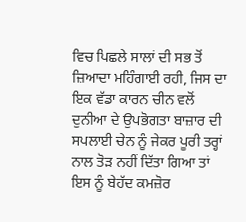ਵਿਚ ਪਿਛਲੇ ਸਾਲਾਂ ਦੀ ਸਭ ਤੋਂ ਜ਼ਿਆਦਾ ਮਹਿੰਗਾਈ ਰਹੀ, ਜਿਸ ਦਾ ਇਕ ਵੱਡਾ ਕਾਰਨ ਚੀਨ ਵਲੋਂ ਦੁਨੀਆ ਦੇ ਉਪਭੋਗਤਾ ਬਾਜ਼ਾਰ ਦੀ ਸਪਲਾਈ ਚੇਨ ਨੂੰ ਜੇਕਰ ਪੂਰੀ ਤਰ੍ਹਾਂ ਨਾਲ ਤੋੜ ਨਹੀਂ ਦਿੱਤਾ ਗਿਆ ਤਾਂ ਇਸ ਨੂੰ ਬੇਹੱਦ ਕਮਜ਼ੋਰ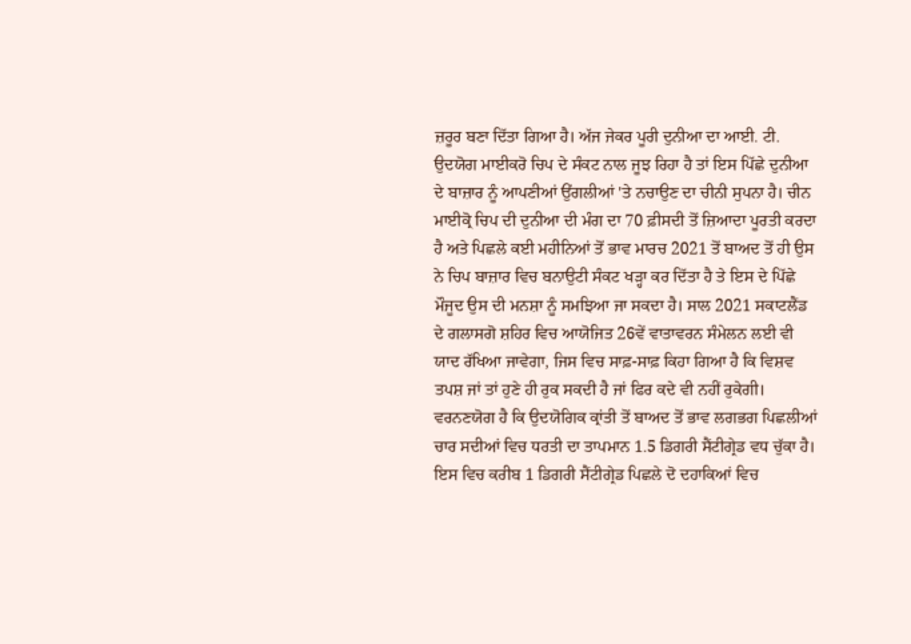ਜ਼ਰੂਰ ਬਣਾ ਦਿੱਤਾ ਗਿਆ ਹੈ। ਅੱਜ ਜੇਕਰ ਪੂਰੀ ਦੁਨੀਆ ਦਾ ਆਈ. ਟੀ. ਉਦਯੋਗ ਮਾਈਕਰੋ ਚਿਪ ਦੇ ਸੰਕਟ ਨਾਲ ਜੂਝ ਰਿਹਾ ਹੈ ਤਾਂ ਇਸ ਪਿੱਛੇ ਦੁਨੀਆ ਦੇ ਬਾਜ਼ਾਰ ਨੂੰ ਆਪਣੀਆਂ ਉਂਗਲੀਆਂ 'ਤੇ ਨਚਾਉਣ ਦਾ ਚੀਨੀ ਸੁਪਨਾ ਹੈ। ਚੀਨ ਮਾਈਕ੍ਰੋ ਚਿਪ ਦੀ ਦੁਨੀਆ ਦੀ ਮੰਗ ਦਾ 70 ਫ਼ੀਸਦੀ ਤੋਂ ਜ਼ਿਆਦਾ ਪੂਰਤੀ ਕਰਦਾ ਹੈ ਅਤੇ ਪਿਛਲੇ ਕਈ ਮਹੀਨਿਆਂ ਤੋਂ ਭਾਵ ਮਾਰਚ 2021 ਤੋਂ ਬਾਅਦ ਤੋਂ ਹੀ ਉਸ ਨੇ ਚਿਪ ਬਾਜ਼ਾਰ ਵਿਚ ਬਨਾਉਟੀ ਸੰਕਟ ਖੜ੍ਹਾ ਕਰ ਦਿੱਤਾ ਹੈ ਤੇ ਇਸ ਦੇ ਪਿੱਛੇ ਮੌਜੂਦ ਉਸ ਦੀ ਮਨਸ਼ਾ ਨੂੰ ਸਮਝਿਆ ਜਾ ਸਕਦਾ ਹੈ। ਸਾਲ 2021 ਸਕਾਟਲੈਂਡ ਦੇ ਗਲਾਸਗੋ ਸ਼ਹਿਰ ਵਿਚ ਆਯੋਜਿਤ 26ਵੇਂ ਵਾਤਾਵਰਨ ਸੰਮੇਲਨ ਲਈ ਵੀ ਯਾਦ ਰੱਖਿਆ ਜਾਵੇਗਾ, ਜਿਸ ਵਿਚ ਸਾਫ਼-ਸਾਫ਼ ਕਿਹਾ ਗਿਆ ਹੈ ਕਿ ਵਿਸ਼ਵ ਤਪਸ਼ ਜਾਂ ਤਾਂ ਹੁਣੇ ਹੀ ਰੁਕ ਸਕਦੀ ਹੈ ਜਾਂ ਫਿਰ ਕਦੇ ਵੀ ਨਹੀਂ ਰੁਕੇਗੀ।
ਵਰਨਣਯੋਗ ਹੈ ਕਿ ਉਦਯੋਗਿਕ ਕ੍ਰਾਂਤੀ ਤੋਂ ਬਾਅਦ ਤੋਂ ਭਾਵ ਲਗਭਗ ਪਿਛਲੀਆਂ ਚਾਰ ਸਦੀਆਂ ਵਿਚ ਧਰਤੀ ਦਾ ਤਾਪਮਾਨ 1.5 ਡਿਗਰੀ ਸੈਂਟੀਗ੍ਰੇਡ ਵਧ ਚੁੱਕਾ ਹੈ। ਇਸ ਵਿਚ ਕਰੀਬ 1 ਡਿਗਰੀ ਸੈਂਟੀਗ੍ਰੇਡ ਪਿਛਲੇ ਦੋ ਦਹਾਕਿਆਂ ਵਿਚ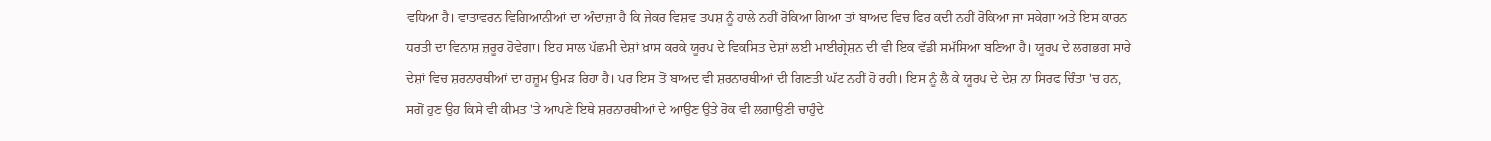ਵਧਿਆ ਹੈ। ਵਾਤਾਵਰਨ ਵਿਗਿਆਨੀਆਂ ਦਾ ਅੰਦਾਜ਼ਾ ਹੈ ਕਿ ਜੇਕਰ ਵਿਸ਼ਵ ਤਪਸ਼ ਨੂੰ ਹਾਲੇ ਨਹੀਂ ਰੋਕਿਆ ਗਿਆ ਤਾਂ ਬਾਅਦ ਵਿਚ ਫਿਰ ਕਦੀ ਨਹੀਂ ਰੋਕਿਆ ਜਾ ਸਕੇਗਾ ਅਤੇ ਇਸ ਕਾਰਨ ਧਰਤੀ ਦਾ ਵਿਨਾਸ਼ ਜ਼ਰੂਰ ਹੋਵੇਗਾ। ਇਹ ਸਾਲ ਪੱਛਮੀ ਦੇਸ਼ਾਂ ਖ਼ਾਸ ਕਰਕੇ ਯੂਰਪ ਦੇ ਵਿਕਸਿਤ ਦੇਸ਼ਾਂ ਲਈ ਮਾਈਗ੍ਰੇਸ਼ਨ ਦੀ ਵੀ ਇਕ ਵੱਡੀ ਸਮੱਸਿਆ ਬਣਿਆ ਹੈ। ਯੂਰਪ ਦੇ ਲਗਭਗ ਸਾਰੇ ਦੇਸ਼ਾਂ ਵਿਚ ਸ਼ਰਨਾਰਥੀਆਂ ਦਾ ਹਜ਼ੂਮ ਉਮੜ ਰਿਹਾ ਹੈ। ਪਰ ਇਸ ਤੋਂ ਬਾਅਦ ਵੀ ਸ਼ਰਨਾਰਥੀਆਂ ਦੀ ਗਿਣਤੀ ਘੱਟ ਨਹੀਂ ਹੋ ਰਹੀ। ਇਸ ਨੂੰ ਲੈ ਕੇ ਯੂਰਪ ਦੇ ਦੇਸ਼ ਨਾ ਸਿਰਫ ਚਿੰਤਾ 'ਚ ਹਨ, ਸਗੋਂ ਹੁਣ ਉਹ ਕਿਸੇ ਵੀ ਕੀਮਤ 'ਤੇ ਆਪਣੇ ਇਥੇ ਸ਼ਰਨਾਰਥੀਆਂ ਦੇ ਆਉਣ ਉਤੇ ਰੋਕ ਵੀ ਲਗਾਉਣੀ ਚਾਹੁੰਦੇ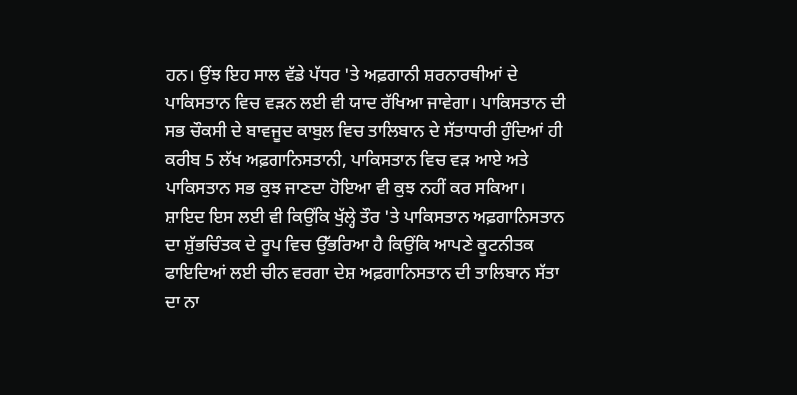ਹਨ। ਉਂਝ ਇਹ ਸਾਲ ਵੱਡੇ ਪੱਧਰ 'ਤੇ ਅਫ਼ਗਾਨੀ ਸ਼ਰਨਾਰਥੀਆਂ ਦੇ ਪਾਕਿਸਤਾਨ ਵਿਚ ਵੜਨ ਲਈ ਵੀ ਯਾਦ ਰੱਖਿਆ ਜਾਵੇਗਾ। ਪਾਕਿਸਤਾਨ ਦੀ ਸਭ ਚੌਕਸੀ ਦੇ ਬਾਵਜੂਦ ਕਾਬੁਲ ਵਿਚ ਤਾਲਿਬਾਨ ਦੇ ਸੱਤਾਧਾਰੀ ਹੁੰਦਿਆਂ ਹੀ ਕਰੀਬ 5 ਲੱਖ ਅਫ਼ਗਾਨਿਸਤਾਨੀ, ਪਾਕਿਸਤਾਨ ਵਿਚ ਵੜ ਆਏ ਅਤੇ ਪਾਕਿਸਤਾਨ ਸਭ ਕੁਝ ਜਾਣਦਾ ਹੋਇਆ ਵੀ ਕੁਝ ਨਹੀਂ ਕਰ ਸਕਿਆ।
ਸ਼ਾਇਦ ਇਸ ਲਈ ਵੀ ਕਿਉਂਕਿ ਖੁੱਲ੍ਹੇ ਤੌਰ 'ਤੇ ਪਾਕਿਸਤਾਨ ਅਫ਼ਗਾਨਿਸਤਾਨ ਦਾ ਸ਼ੁੱਭਚਿੰਤਕ ਦੇ ਰੂਪ ਵਿਚ ਉੱਭਰਿਆ ਹੈ ਕਿਉਂਕਿ ਆਪਣੇ ਕੂਟਨੀਤਕ ਫਾਇਦਿਆਂ ਲਈ ਚੀਨ ਵਰਗਾ ਦੇਸ਼ ਅਫ਼ਗਾਨਿਸਤਾਨ ਦੀ ਤਾਲਿਬਾਨ ਸੱਤਾ ਦਾ ਨਾ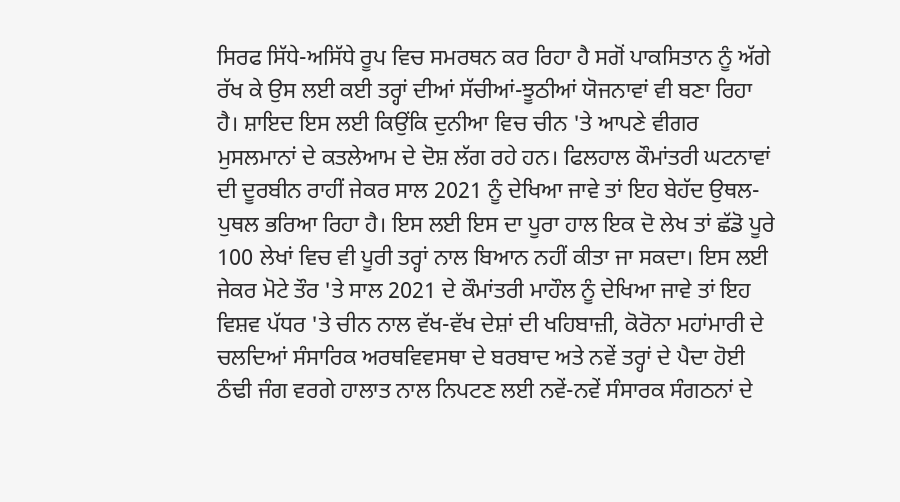ਸਿਰਫ ਸਿੱਧੇ-ਅਸਿੱਧੇ ਰੂਪ ਵਿਚ ਸਮਰਥਨ ਕਰ ਰਿਹਾ ਹੈ ਸਗੋਂ ਪਾਕਸਿਤਾਨ ਨੂੰ ਅੱਗੇ ਰੱਖ ਕੇ ਉਸ ਲਈ ਕਈ ਤਰ੍ਹਾਂ ਦੀਆਂ ਸੱਚੀਆਂ-ਝੂਠੀਆਂ ਯੋਜਨਾਵਾਂ ਵੀ ਬਣਾ ਰਿਹਾ ਹੈ। ਸ਼ਾਇਦ ਇਸ ਲਈ ਕਿਉਂਕਿ ਦੁਨੀਆ ਵਿਚ ਚੀਨ 'ਤੇ ਆਪਣੇ ਵੀਗਰ ਮੁਸਲਮਾਨਾਂ ਦੇ ਕਤਲੇਆਮ ਦੇ ਦੋਸ਼ ਲੱਗ ਰਹੇ ਹਨ। ਫਿਲਹਾਲ ਕੌਮਾਂਤਰੀ ਘਟਨਾਵਾਂ ਦੀ ਦੂਰਬੀਨ ਰਾਹੀਂ ਜੇਕਰ ਸਾਲ 2021 ਨੂੰ ਦੇਖਿਆ ਜਾਵੇ ਤਾਂ ਇਹ ਬੇਹੱਦ ਉਥਲ-ਪੁਥਲ ਭਰਿਆ ਰਿਹਾ ਹੈ। ਇਸ ਲਈ ਇਸ ਦਾ ਪੂਰਾ ਹਾਲ ਇਕ ਦੋ ਲੇਖ ਤਾਂ ਛੱਡੋ ਪੂਰੇ 100 ਲੇਖਾਂ ਵਿਚ ਵੀ ਪੂਰੀ ਤਰ੍ਹਾਂ ਨਾਲ ਬਿਆਨ ਨਹੀਂ ਕੀਤਾ ਜਾ ਸਕਦਾ। ਇਸ ਲਈ ਜੇਕਰ ਮੋਟੇ ਤੌਰ 'ਤੇ ਸਾਲ 2021 ਦੇ ਕੌਮਾਂਤਰੀ ਮਾਹੌਲ ਨੂੰ ਦੇਖਿਆ ਜਾਵੇ ਤਾਂ ਇਹ ਵਿਸ਼ਵ ਪੱਧਰ 'ਤੇ ਚੀਨ ਨਾਲ ਵੱਖ-ਵੱਖ ਦੇਸ਼ਾਂ ਦੀ ਖਹਿਬਾਜ਼ੀ, ਕੋਰੋਨਾ ਮਹਾਂਮਾਰੀ ਦੇ ਚਲਦਿਆਂ ਸੰਸਾਰਿਕ ਅਰਥਵਿਵਸਥਾ ਦੇ ਬਰਬਾਦ ਅਤੇ ਨਵੇਂ ਤਰ੍ਹਾਂ ਦੇ ਪੈਦਾ ਹੋਈ ਠੰਢੀ ਜੰਗ ਵਰਗੇ ਹਾਲਾਤ ਨਾਲ ਨਿਪਟਣ ਲਈ ਨਵੇਂ-ਨਵੇਂ ਸੰਸਾਰਕ ਸੰਗਠਨਾਂ ਦੇ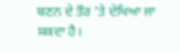ਬਣਨ ਦੇ ਤੌਰ 'ਤੇ ਦੇਖਿਆ ਜਾ ਸਕਦਾ ਹੈ।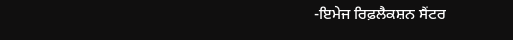-ਇਮੇਜ ਰਿਫ਼ਲੈਕਸ਼ਨ ਸੈਂਟਰ